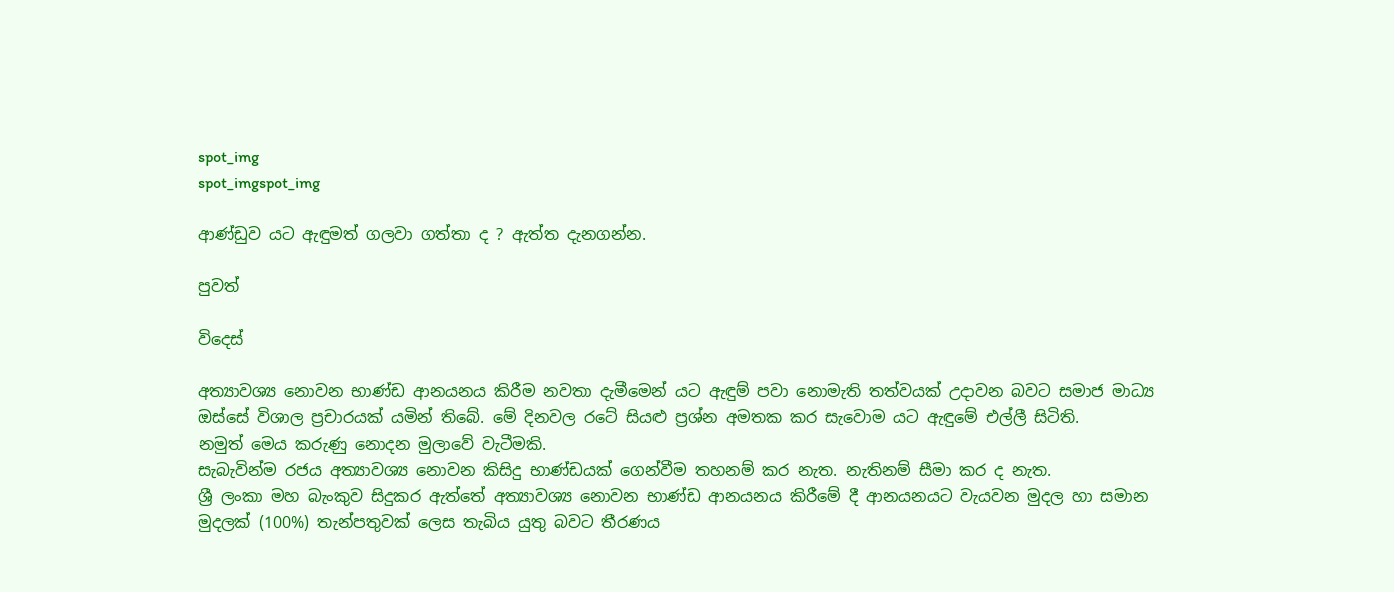spot_img
spot_imgspot_img

ආණ්ඩුව යට ඇඳුමත් ගලවා ගත්තා ද ? ඇත්ත දැනගන්න.

පුවත්

විදෙස්

අත්‍යාවශ්‍ය නොවන භාණ්ඩ ආනයනය කිරීම නවතා දැමීමෙන් යට ඇඳුම් පවා ‍නොමැති තත්වයක් උදාවන බවට සමාජ මාධ්‍ය ඔස්සේ විශාල ප්‍රචාරයක් යමින් තිබේ. මේ දිනවල රටේ සියළු ප්‍රශ්න අමතක කර සැවොම යට ඇඳුමේ එල්ලී සිටිති.
නමුත් මෙය කරුණු නොදන මුලාවේ වැටීමකි.
සැබැවින්ම රජය අත්‍යාවශ්‍ය නොවන කිසිදු භාණ්ඩයක් ගෙන්වීම තහනම් කර නැත. නැතිනම් සීමා කර ද නැත.
ශ්‍රී ලංකා මහ බැංකුව සිදුකර ඇත්තේ අත්‍යාවශ්‍ය නොවන භාණ්ඩ ආනයනය කිරීමේ දී ආනයනයට වැයවන මුදල හා සමාන මුදලක් (100%) තැන්පතුවක් ලෙස තැබිය යුතු බවට තීරණය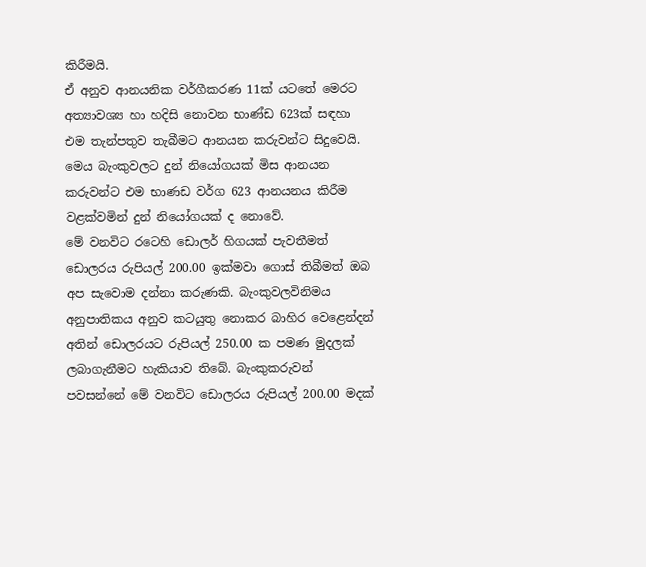කිරීමයි.
ඒ අනුව ආනයනික වර්ගීකරණ 11ක් යටතේ මෙරට අත්‍යාවශ්‍ය හා හදිසි නොවන භාණ්ඩ 623ක් සඳහා එම තැන්පතුව තැබීමට ආනයන කරුවන්ට සිදුවෙයි. මෙය බැංකුවලට දුන් නියෝගයක් මිස ආනයන කරුවන්ට එම භාණඩ වර්ග 623 ආනයනය කිරීම වළක්වමින් දුන් නියෝගයක් ද නොවේ.
මේ වනවිට රටෙහි ඩොලර් හිගයක් පැවතීමත් ඩොලරය රුපියල් 200.00 ඉක්මවා ගොස් තිබීමත් ඔබ අප සැවොම දන්නා කරුණකි. බැංකුවලවිනිමය අනුපාතිකය අනුව කටයුතු නොකර බාහිර වෙළෙන්දන් අතින් ඩොලරයට රුපියල් 250.00 ක පමණ මුදලක් ලබාගැනීමට හැකියාව තිබේ. බැංකුකරුවන් පවසන්නේ මේ වනවිට ඩොලරය රුපියල් 200.00 මදක්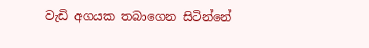වැඩි අගයක තබාගෙන සිටින්නේ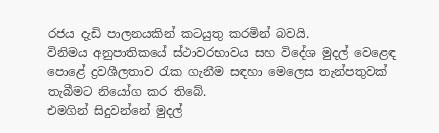රජය දැඩි පාලනයකින් කටයුතු කරමින් බවයි.
විනිමය අනුපාතිකයේ ස්ථාවරභාවය සහ විදේශ මුදල් වෙළෙඳ පොළේ ද්‍රවශීලතාව රැක ගැනීම සඳහා මෙලෙස තැන්පතුවක් තැබීමට නියෝග කර තිබේ.
එමගින් සිදුවන්නේ මුදල්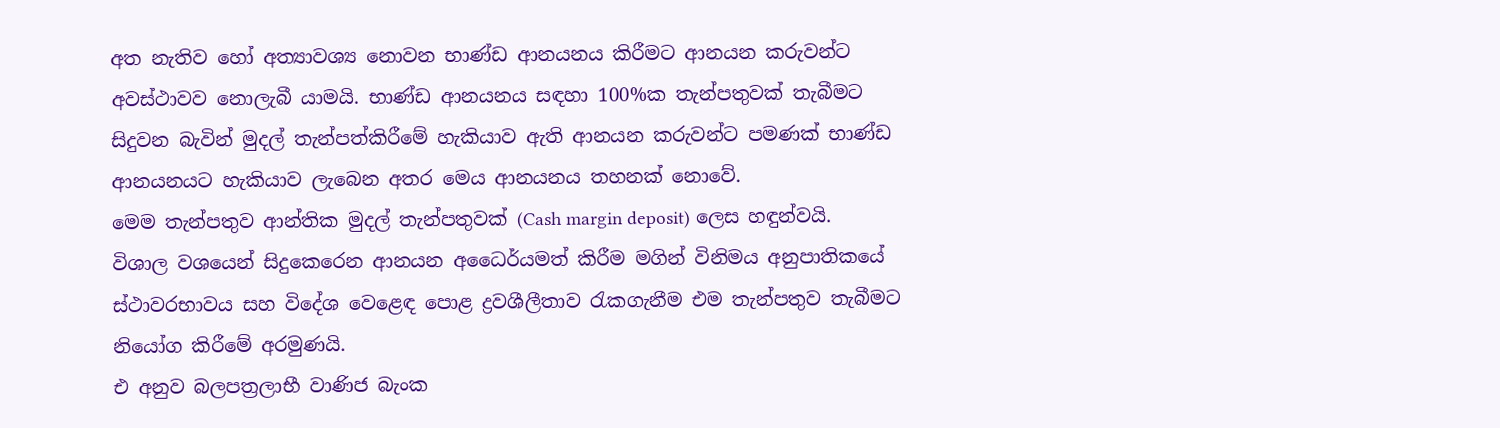අත නැතිව හෝ අත්‍යාවශ්‍ය නොවන භාණ්ඩ ආනයනය කිරීමට ආනයන කරුවන්ට අවස්ථාවව නොලැබී යාමයි. භාණ්ඩ ආනයනය සඳහා 100%ක තැන්පතුවක් තැබීමට සිදුවන බැවින් මුදල් තැන්පත්කිරීමේ හැකියාව ඇති ආනයන කරුවන්ට පමණක් භාණ්ඩ ආනයනයට හැකියාව ලැබෙන අතර මෙය ආනයනය තහනක් නොවේ.
මෙම තැන්පතුව ආන්තික මුදල් තැන්පතුවක් (Cash margin deposit) ලෙස හඳුන්වයි.
විශාල වශයෙන් සිදුකෙරෙන ආනයන අධෛර්යමත් කිරීම මගින් විනිමය අනුපාතිකයේ ස්ථාවරභාවය සහ විදේශ වෙළෙඳ පොළ ද්‍රවශීලීතාව රැකගැනීම එම තැන්පතුව තැබීමට නියෝග කිරීමේ අරමුණයි.
එ අනුව බලපත්‍රලාභී වාණිජ බැංක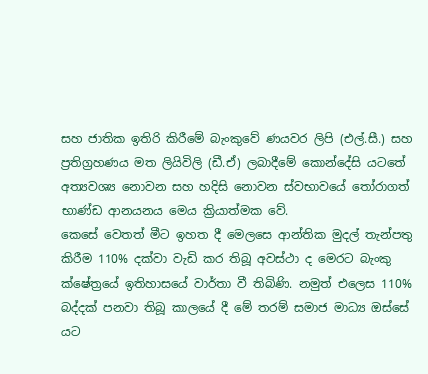සහ ජාතික ඉතිරි කිරීමේ බැංකුවේ ණයවර ලිපි (එල්.සී.) සහ ප්‍රතිග්‍රහණය මත ලියිවිලි (ඩී.ඒ) ලබාදීමේ කොන්දේසි යටතේ අත්‍යවශ්‍ය නොවන සහ හදිසි නොවන ස්වභාවයේ තෝරාගත් භාණ්ඩ ආනයනය මෙය ක්‍රියාත්මක වේ.
කෙසේ වෙතත් මීට ඉහත දී මෙලසෙ ආන්තික මුදල් තැන්පතු කිරීම 110% දක්වා වැඩි කර තිබූ අවස්ථා ද මෙරට බැංකු ක්ෂේත්‍රයේ ඉතිහාසයේ වාර්තා වී තිබිණි. නමුත් එලෙස 110% බද්දක් පනවා තිබූ කාලයේ දී මේ තරම් සමාජ මාධ්‍ය ඔස්සේ යට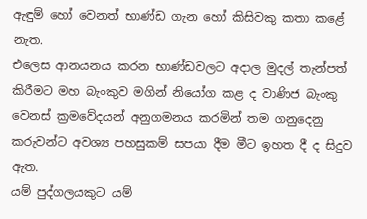ඇඳුම් හෝ වෙනත් භාණ්ඩ ගැන හෝ කිසිවකු කතා කළේ නැත.
එලෙස ආනයනය කරන භාණ්ඩවලට අදාල මුදල් තැන්පත් කිරීමට මහ බැංකුව මගින් නියෝග කළ ද වාණිජ බැංකු වෙනස් ක්‍රමවේදයන් අනුගමනය කරමින් තම ගනුදෙනු කරුවන්ට අවශ්‍ය පහසුකම් සපයා දීම මීට ඉහත දී ද සිදුව ඇත.
යම් පුද්ගලයකුට යම්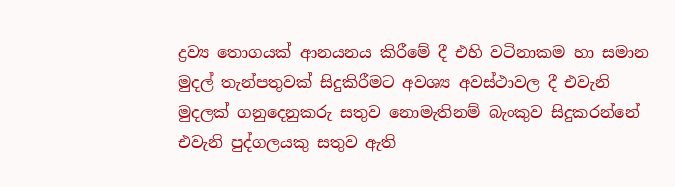ද්‍රව්‍ය තොගයක් ආනයනය කිරීමේ දී එහි වටිනාකම හා සමාන මුදල් තැන්පතුවක් සිදුකිරීමට අවශ්‍ය අවස්ථාවල දී එවැනි මුදලක් ගනුදෙනුකරු සතුව නොමැතිනම් බැංකුව සිදුකරන්නේ එවැනි පුද්ගලයකු සතුව ඇති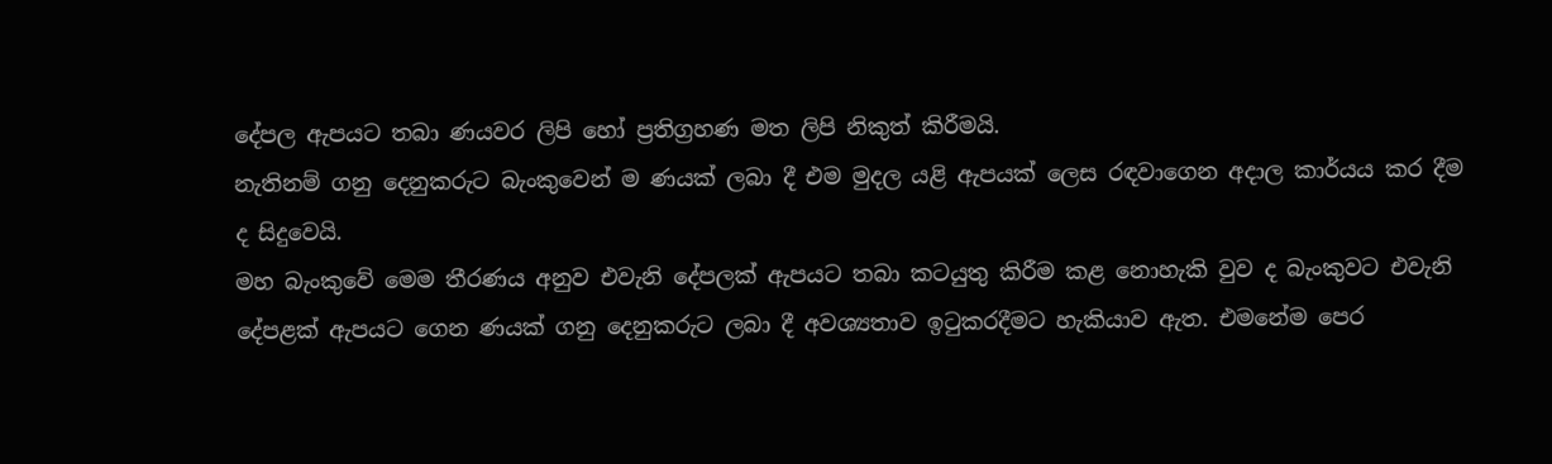දේපල ඇපයට තබා ණයවර ලිපි හෝ ප්‍රතිග්‍රහණ මත ලිපි නිකුත් කිරීමයි.
නැතිනම් ගනු දෙනුකරුට බැංකුවෙන් ම ණයක් ලබා දී එම මුදල යළි ඇපයක් ලෙස රඳවාගෙන අදාල කාර්යය කර දීම ද සිදුවෙයි.
මහ බැංකුවේ මෙම තීරණය අනුව එවැනි දේපලක් ඇපයට තබා කටයුතු කිරීම කළ නොහැකි වුව ද බැංකුවට එවැනි දේපළක් ඇපයට ගෙන ණයක් ගනු දෙනුකරුට ලබා දී අවශ්‍යතාව ඉටුකරදීමට හැකියාව ඇත. එමනේම පෙර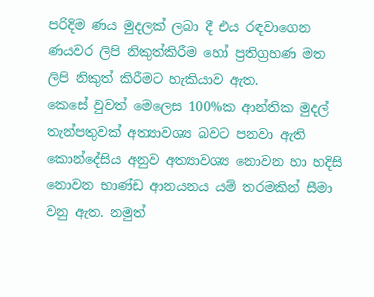පරිදිම ණය මුදලක් ලබා දී එය රඳවාගෙන ණයවර ලිපි නිකුත්කිරීම හෝ ප්‍රතිග්‍රහණ මත ලිපි නිකුත් කිරීමට හැකියාව ඇත.
කෙසේ වුවත් මෙලෙස 100%ක ආන්තික මුදල් තැන්පතුවක් අත්‍යාවශ්‍ය බවට පනවා ඇති කොන්දේසිය අනුව අත්‍යාවශ්‍ය නොවන හා හදිසි නොවන භාණ්ඩ ආනයනය යම් තරමකින් සීමා වනු ඇත. නමුත්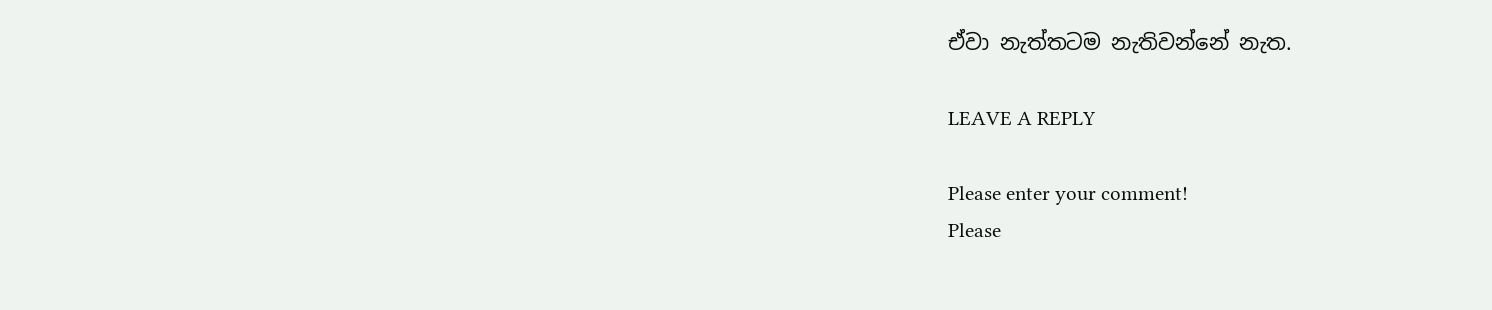ඒවා නැත්තටම නැතිවන්නේ නැත.

LEAVE A REPLY

Please enter your comment!
Please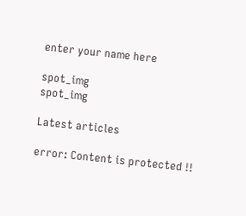enter your name here

spot_img
spot_img

Latest articles

error: Content is protected !!